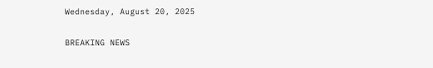Wednesday, August 20, 2025

BREAKING NEWS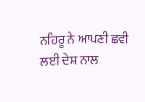ਨਹਿਰੂ ਨੇ ਆਪਣੀ ਛਵੀ ਲਈ ਦੇਸ਼ ਨਾਲ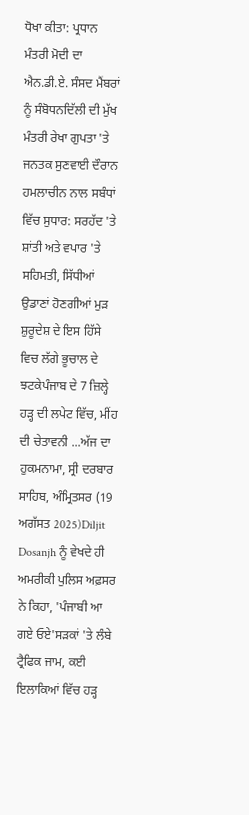ਧੋਖਾ ਕੀਤਾ: ਪ੍ਰਧਾਨ ਮੰਤਰੀ ਮੋਦੀ ਦਾ ਐਨ.ਡੀ.ਏ. ਸੰਸਦ ਮੈਂਬਰਾਂ ਨੂੰ ਸੰਬੋਧਨਦਿੱਲੀ ਦੀ ਮੁੱਖ ਮੰਤਰੀ ਰੇਖਾ ਗੁਪਤਾ 'ਤੇ ਜਨਤਕ ਸੁਣਵਾਈ ਦੌਰਾਨ ਹਮਲਾਚੀਨ ਨਾਲ ਸਬੰਧਾਂ ਵਿੱਚ ਸੁਧਾਰ: ਸਰਹੱਦ 'ਤੇ ਸ਼ਾਂਤੀ ਅਤੇ ਵਪਾਰ 'ਤੇ ਸਹਿਮਤੀ, ਸਿੱਧੀਆਂ ਉਡਾਣਾਂ ਹੋਣਗੀਆਂ ਮੁੜ ਸ਼ੁਰੂਦੇਸ਼ ਦੇ ਇਸ ਹਿੱਸੇ ਵਿਚ ਲੱਗੇ ਭੂਚਾਲ ਦੇ ਝਟਕੇਪੰਜਾਬ ਦੇ 7 ਜ਼ਿਲ੍ਹੇ ਹੜ੍ਹ ਦੀ ਲਪੇਟ ਵਿੱਚ, ਮੀਂਹ ਦੀ ਚੇਤਾਵਨੀ ...ਅੱਜ ਦਾ ਹੁਕਮਨਾਮਾ, ਸ੍ਰੀ ਦਰਬਾਰ ਸਾਹਿਬ, ਅੰਮ੍ਰਿਤਸਰ (19 ਅਗੱਸਤ 2025)Diljit Dosanjh ਨੂੰ ਵੇਖਦੇ ਹੀ ਅਮਰੀਕੀ ਪੁਲਿਸ ਅਫ਼ਸਰ ਨੇ ਕਿਹਾ, 'ਪੰਜਾਬੀ ਆ ਗਏ ਓਏ'ਸੜਕਾਂ 'ਤੇ ਲੰਬੇ ਟ੍ਰੈਫਿਕ ਜਾਮ, ਕਈ ਇਲਾਕਿਆਂ ਵਿੱਚ ਹੜ੍ਹ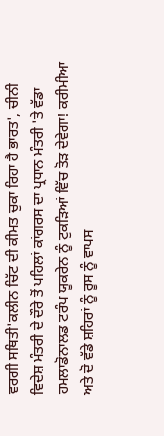ਵਰਗੀ ਸਥਿਤੀ'ਕਲੀਨ ਚਿੱਟ ਦੀ ਕੀਮਤ ਚੁਕਾ ਰਿਹਾ ਹੈ ਭਾਰਤ', ਚੀਨੀ ਵਿਦੇਸ਼ ਮੰਤਰੀ ਦੇ ਦੌਰੇ ਤੋਂ ਪਹਿਲਾਂ ਕਾਂਗਰਸ ਦਾ ਪ੍ਰਧਾਨ ਮੰਤਰੀ 'ਤੇ ਵੱਡਾ ਹਮਲਾਡੋਨਾਲਡ ਟਰੰਪ ਯੂਕਰੇਨ ਨੂੰ ਟੁਕੜਿਆਂ ਵਿੱਚ ਤੋੜ ਦੇਵੇਗਾ! ਕਰੀਮੀਆ ਅਤੇ ਦੋ ਵੱਡੇ ਸ਼ਹਿਰਾਂ ਨੂੰ ਰੂਸ ਨੂੰ ਵਾਪਸ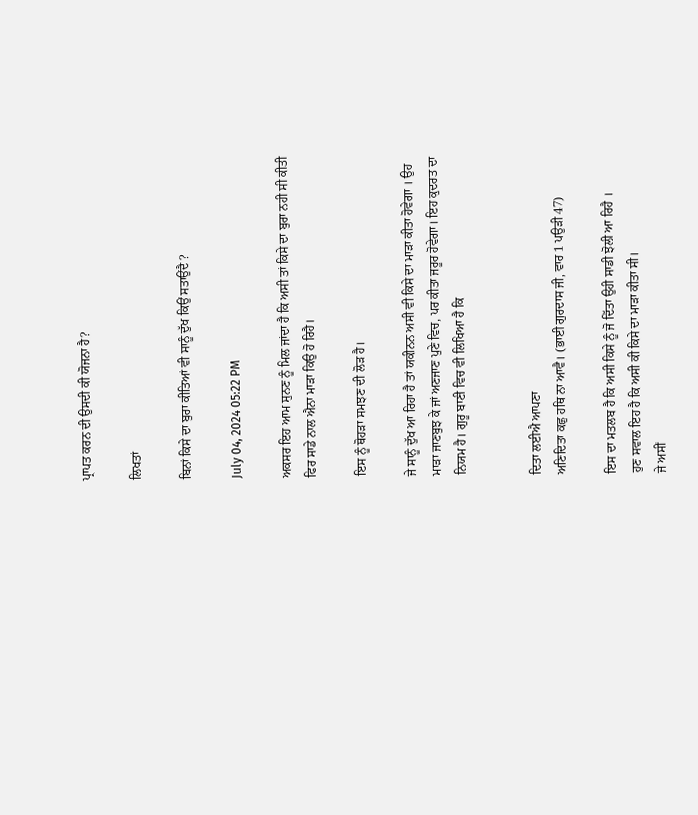ਪ੍ਰਾਪਤ ਕਰਨ ਦੀ ਉਸਦੀ ਕੀ ਯੋਜਨਾ ਹੈ?

ਲਿਖਤਾਂ

ਬਿਨਾਂ ਕਿਸੇ ਦਾ ਬੁਰਾ ਕੀਤਿਆਂ ਵੀ ਸਾਨੂੰ ਦੁੱਖ ਕਿਉਂ ਸਤਾਉਂਦੈ ?

July 04, 2024 05:22 PM

ਅਕਸਰ ਇਹ ਆਮ ਸੁਨਣ ਨੂੰ ਮਿਲ ਜਾਂਦਾ ਹੈ ਕਿ ਅਸੀ ਤਾਂ ਕਿਸੇ ਦਾ ਬੁਰਾ ਨਹੀ ਸੀ ਕੀਤੀ ਫਿਰ ਸਾਡੇ ਨਾਲ ਐਨਾ ਮਾੜਾ ਕਿਉ ਹੋ ਰਿਹੈ।

ਇਸ ਨੂੰ ਥੋਹੜਾ ਸਮਝਣ ਦੀ ਲੋੜ ਹੈ।

ਜੇ ਸਾਨੂੰ ਦੁੱਖ ਆ ਰਿਹਾ ਹੈ ਤਾਂ ਯਕੀਨਨ ਅਸੀ ਵੀ ਕਿਸੇ ਦਾ ਮਾੜਾ ਕੀਤਾ ਹੋਵੇਗਾ । ਉਹ ਮਾੜਾ ਜਾਣਬੁਝ ਕੇ ਜਾਂ ਅਣਜਾਣ ਪੁਣੇ ਵਿਚ, ਪਰ ਕੀਤਾ ਜਰੂਰ ਹੋਵੇਗਾ। ਇਹ ਕੁਦਰਤ ਦਾ ਨਿਯਮ ਹੈ। ਗੁਰੂ ਬਾਣੀ ਵਿਚ ਵੀ ਲਿਖਿਆ ਹੈ ਕਿ


ਦਿਤਾ ਲਈਐ ਆਪਣਾ
ਅਣਿਦਿਤਾ ਕਛੁ ਹਥਿ ਨਾ ਆਵੈ। (ਭਾਈ ਗੁਰਦਾਸ ਜੀ, ਵਾਰ 1 ਪਉੜੀ 47)

ਇਸ ਦਾ ਮਤਲਬ ਹੈ ਕਿ ਅਸੀ ਕਿਸੇ ਨੂੰ ਜੋ ਦਿੱਤਾ ਉਹੀ ਸਾਡੀ ਝੋਲੀ ਆ ਰਿਹੈ ।
ਹੁਣ ਸਵਾਲ ਇਹ ਹੈ ਕਿ ਅਸੀ ਕੀ ਕਿਸੇ ਦਾ ਮਾੜਾ ਕੀਤਾ ਸੀ।
ਜੇ ਅਸੀਂ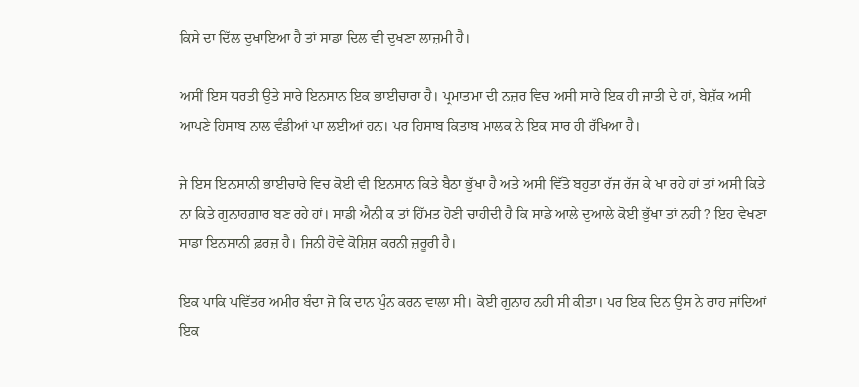ਕਿਸੇ ਦਾ ਦਿੱਲ ਦੁਖਾਇਆ ਹੈ ਤਾਂ ਸਾਡਾ ਦਿਲ ਵੀ ਦੁਖਣਾ ਲਾਜ਼ਮੀ ਹੈ।

ਅਸੀਂ ਇਸ ਧਰਤੀ ਉਤੇ ਸਾਰੇ ਇਨਸਾਨ ਇਕ ਭਾਈਚਾਰਾ ਹੈ। ਪ੍ਰਮਾਤਮਾ ਦੀ ਨਜ਼ਰ ਵਿਚ ਅਸੀ ਸਾਰੇ ਇਕ ਹੀ ਜਾਤੀ ਦੇ ਹਾਂ, ਬੇਸ਼ੱਕ ਅਸੀ ਆਪਣੇ ਹਿਸਾਬ ਨਾਲ ਵੰਡੀਆਂ ਪਾ ਲਈਆਂ ਹਨ। ਪਰ ਹਿਸਾਬ ਕਿਤਾਬ ਮਾਲਕ ਨੇ ਇਕ ਸਾਰ ਹੀ ਰੱਖਿਆ ਹੈ।

ਜੇ ਇਸ ਇਨਸਾਨੀ ਭਾਈਚਾਰੇ ਵਿਚ ਕੋਈ ਵੀ ਇਨਸਾਨ ਕਿਤੇ ਬੈਠਾ ਭੁੱਖਾ ਹੈ ਅਤੇ ਅਸੀ ਵਿੱਤੋ ਬਹੁਤਾ ਰੱਜ ਰੱਜ ਕੇ ਖਾ ਰਹੇ ਹਾਂ ਤਾਂ ਅਸੀ ਕਿਤੇ ਨਾ ਕਿਤੇ ਗੁਨਾਹਗ਼ਾਰ ਬਣ ਰਹੇ ਹਾਂ। ਸਾਡੀ ਐਨੀ ਕ ਤਾਂ ਹਿੱਮਤ ਹੋਣੀ ਚਾਹੀਦੀ ਹੈ ਕਿ ਸਾਡੇ ਆਲੇ ਦੁਆਲੇ ਕੋਈ ਭੁੱਖਾ ਤਾਂ ਨਹੀ ? ਇਹ ਵੇਖਣਾ ਸਾਡਾ ਇਨਸਾਨੀ ਫ਼ਰਜ਼ ਹੈ। ਜਿਨੀ ਹੋਵੇ ਕੋਸ਼ਿਸ਼ ਕਰਨੀ ਜ਼ਰੂਰੀ ਹੈ।

ਇਕ ਪਾਕਿ ਪਵਿੱਤਰ ਅਮੀਰ ਬੰਦਾ ਜੋ ਕਿ ਦਾਨ ਪੁੰਨ ਕਰਨ ਵਾਲਾ ਸੀ। ਕੋਈ ਗੁਨਾਹ ਨਹੀ ਸੀ ਕੀਤਾ। ਪਰ ਇਕ ਦਿਨ ਉਸ ਨੇ ਰਾਹ ਜਾਂਦਿਆਂ ਇਕ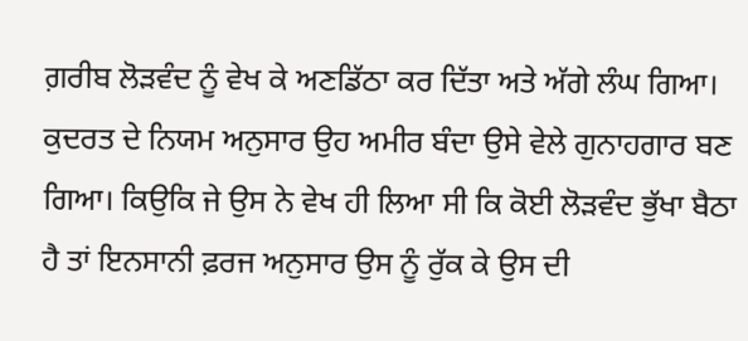ਗ਼ਰੀਬ ਲੋੜਵੰਦ ਨੂੰ ਵੇਖ ਕੇ ਅਣਡਿੱਠਾ ਕਰ ਦਿੱਤਾ ਅਤੇ ਅੱਗੇ ਲੰਘ ਗਿਆ। ਕੁਦਰਤ ਦੇ ਨਿਯਮ ਅਨੁਸਾਰ ਉਹ ਅਮੀਰ ਬੰਦਾ ਉਸੇ ਵੇਲੇ ਗੁਨਾਹਗਾਰ ਬਣ ਗਿਆ। ਕਿਉਕਿ ਜੇ ਉਸ ਨੇ ਵੇਖ ਹੀ ਲਿਆ ਸੀ ਕਿ ਕੋਈ ਲੋੜਵੰਦ ਭੁੱਖਾ ਬੈਠਾ ਹੈ ਤਾਂ ਇਨਸਾਨੀ ਫ਼ਰਜ ਅਨੁਸਾਰ ਉਸ ਨੂੰ ਰੁੱਕ ਕੇ ਉਸ ਦੀ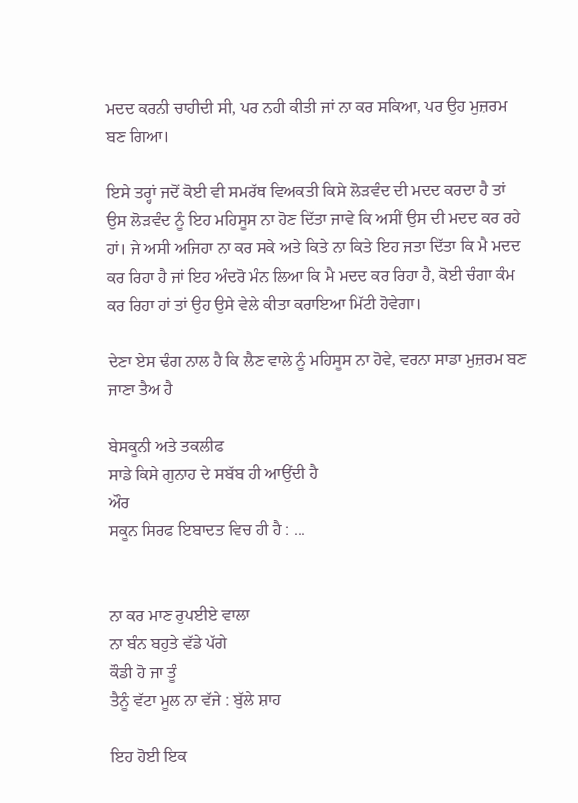ਮਦਦ ਕਰਨੀ ਚਾਹੀਦੀ ਸੀ, ਪਰ ਨਹੀ ਕੀਤੀ ਜਾਂ ਨਾ ਕਰ ਸਕਿਆ, ਪਰ ਉਹ ਮੁਜ਼ਰਮ ਬਣ ਗਿਆ।

ਇਸੇ ਤਰ੍ਹਾਂ ਜਦੋਂ ਕੋਈ ਵੀ ਸਮਰੱਥ ਵਿਅਕਤੀ ਕਿਸੇ ਲੋੜਵੰਦ ਦੀ ਮਦਦ ਕਰਦਾ ਹੈ ਤਾਂ ਉਸ ਲੋੜਵੰਦ ਨੂੰ ਇਹ ਮਹਿਸੂਸ ਨਾ ਹੋਣ ਦਿੱਤਾ ਜਾਵੇ ਕਿ ਅਸੀਂ ਉਸ ਦੀ ਮਦਦ ਕਰ ਰਹੇ ਹਾਂ। ਜੇ ਅਸੀ ਅਜਿਹਾ ਨਾ ਕਰ ਸਕੇ ਅਤੇ ਕਿਤੇ ਨਾ ਕਿਤੇ ਇਹ ਜਤਾ ਦਿੱਤਾ ਕਿ ਮੈ ਮਦਦ ਕਰ ਰਿਹਾ ਹੈ ਜਾਂ ਇਹ ਅੰਦਰੋ ਮੰਨ ਲਿਆ ਕਿ ਮੈ ਮਦਦ ਕਰ ਰਿਹਾ ਹੈ, ਕੋਈ ਚੰਗਾ ਕੰਮ ਕਰ ਰਿਹਾ ਹਾਂ ਤਾਂ ਉਹ ਉਸੇ ਵੇਲੇ ਕੀਤਾ ਕਰਾਇਆ ਮਿੱਟੀ ਹੋਵੇਗਾ।

ਦੇਣਾ ਏਸ ਢੰਗ ਨਾਲ ਹੈ ਕਿ ਲੈਣ ਵਾਲੇ ਨੂੰ ਮਹਿਸੂਸ ਨਾ ਹੋਵੇ, ਵਰਨਾ ਸਾਡਾ ਮੁਜ਼ਰਮ ਬਣ ਜਾਣਾ ਤੈਅ ਹੈ

ਬੇਸਕੂਨੀ ਅਤੇ ਤਕਲੀਫ
ਸਾਡੇ ਕਿਸੇ ਗੁਨਾਹ ਦੇ ਸਬੱਬ ਹੀ ਆਉਂਦੀ ਹੈ
ਔਰ
ਸਕੂਨ ਸਿਰਫ ਇਬਾਦਤ ਵਿਚ ਹੀ ਹੈ : ...


ਨਾ ਕਰ ਮਾਣ ਰੁਪਈਏ ਵਾਲਾ
ਨਾ ਬੰਨ ਬਹੁਤੇ ਵੱਡੇ ਪੱਗੇ
ਕੌਡੀ ਹੋ ਜਾ ਤੂੰ
ਤੈਨੂੰ ਵੱਟਾ ਮੂਲ ਨਾ ਵੱਜੇ : ਬੁੱਲੇ ਸ਼ਾਹ

ਇਹ ਹੋਈ ਇਕ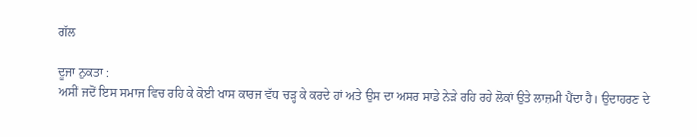ਗੱਲ

ਦੂਜਾ ਨੁਕਤਾ :
ਅਸੀਂ ਜਦੋਂ ਇਸ ਸਮਾਜ ਵਿਚ ਰਹਿ ਕੇ ਕੋਈ ਖਾਸ ਕਾਰਜ ਵੱਧ ਚੜ੍ਹ ਕੇ ਕਰਦੇ ਹਾਂ ਅਤੇ ਉਸ ਦਾ ਅਸਰ ਸਾਡੇ ਨੇੜੇ ਰਹਿ ਰਹੇ ਲੋਕਾਂ ਉਤੇ ਲਾਜ਼ਮੀ ਪੈਂਦਾ ਹੈ। ਉਦਾਹਰਣ ਦੇ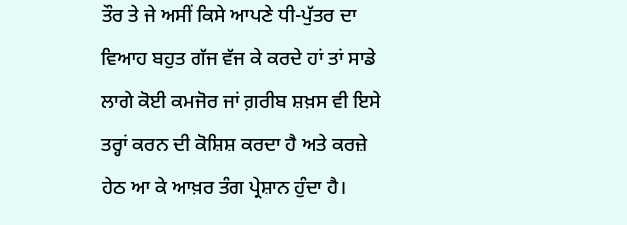ਤੌਰ ਤੇ ਜੇ ਅਸੀਂ ਕਿਸੇ ਆਪਣੇ ਧੀ-ਪੁੱਤਰ ਦਾ ਵਿਆਹ ਬਹੁਤ ਗੱਜ ਵੱਜ ਕੇ ਕਰਦੇ ਹਾਂ ਤਾਂ ਸਾਡੇ ਲਾਗੇ ਕੋਈ ਕਮਜੋਰ ਜਾਂ ਗ਼ਰੀਬ ਸ਼ਖ਼ਸ ਵੀ ਇਸੇ ਤਰ੍ਹਾਂ ਕਰਨ ਦੀ ਕੋਸ਼ਿਸ਼ ਕਰਦਾ ਹੈ ਅਤੇ ਕਰਜ਼ੇ ਹੇਠ ਆ ਕੇ ਆਖ਼ਰ ਤੰਗ ਪ੍ਰੇਸ਼ਾਨ ਹੁੰਦਾ ਹੈ।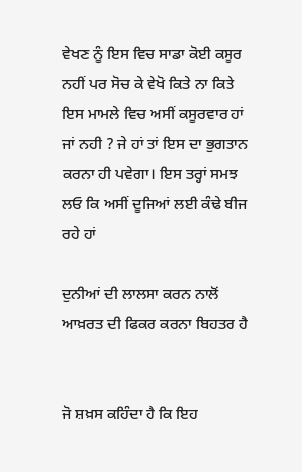ਵੇਖਣ ਨੂੰ ਇਸ ਵਿਚ ਸਾਡਾ ਕੋਈ ਕਸੂਰ ਨਹੀਂ ਪਰ ਸੋਚ ਕੇ ਵੇਖੋ ਕਿਤੇ ਨਾ ਕਿਤੇ ਇਸ ਮਾਮਲੇ ਵਿਚ ਅਸੀਂ ਕਸੂਰਵਾਰ ਹਾਂ ਜਾਂ ਨਹੀ ? ਜੇ ਹਾਂ ਤਾਂ ਇਸ ਦਾ ਭੁਗਤਾਨ ਕਰਨਾ ਹੀ ਪਵੇਗਾ। ਇਸ ਤਰ੍ਹਾਂ ਸਮਝ ਲਓ ਕਿ ਅਸੀਂ ਦੂਜਿਆਂ ਲਈ ਕੰਢੇ ਬੀਜ ਰਹੇ ਹਾਂ

ਦੁਨੀਆਂ ਦੀ ਲਾਲਸਾ ਕਰਨ ਨਾਲੋਂ
ਆਖ਼ਰਤ ਦੀ ਫਿਕਰ ਕਰਨਾ ਬਿਹਤਰ ਹੈ


ਜੋ ਸ਼ਖ਼ਸ ਕਹਿੰਦਾ ਹੈ ਕਿ ਇਹ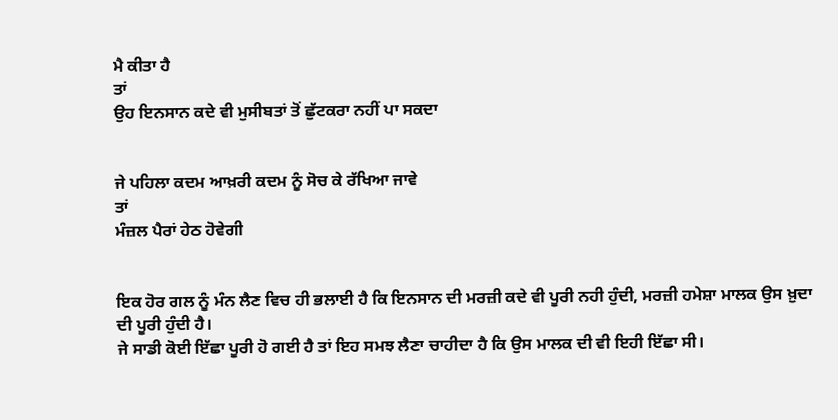ਮੈ ਕੀਤਾ ਹੈ
ਤਾਂ
ਉਹ ਇਨਸਾਨ ਕਦੇ ਵੀ ਮੁਸੀਬਤਾਂ ਤੋਂ ਛੁੱਟਕਰਾ ਨਹੀਂ ਪਾ ਸਕਦਾ


ਜੇ ਪਹਿਲਾ ਕਦਮ ਆਖ਼ਰੀ ਕਦਮ ਨੂੰ ਸੋਚ ਕੇ ਰੱਖਿਆ ਜਾਵੇ
ਤਾਂ
ਮੰਜ਼ਲ ਪੈਰਾਂ ਹੇਠ ਹੋਵੇਗੀ


ਇਕ ਹੋਰ ਗਲ ਨੂੰ ਮੰਨ ਲੈਣ ਵਿਚ ਹੀ ਭਲਾਈ ਹੈ ਕਿ ਇਨਸਾਨ ਦੀ ਮਰਜ਼ੀ ਕਦੇ ਵੀ ਪੂਰੀ ਨਹੀ ਹੁੰਦੀ, ਮਰਜ਼ੀ ਹਮੇਸ਼ਾ ਮਾਲਕ ਉਸ ਖ਼ੁਦਾ ਦੀ ਪੂਰੀ ਹੁੰਦੀ ਹੈ।
ਜੇ ਸਾਡੀ ਕੋਈ ਇੱਛਾ ਪੂਰੀ ਹੋ ਗਈ ਹੈ ਤਾਂ ਇਹ ਸਮਝ ਲੈਣਾ ਚਾਹੀਦਾ ਹੈ ਕਿ ਉਸ ਮਾਲਕ ਦੀ ਵੀ ਇਹੀ ਇੱਛਾ ਸੀ।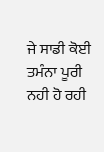ਜੇ ਸਾਡੀ ਕੋਈ ਤਮੰਨਾ ਪੂਰੀ ਨਹੀ ਹੋ ਰਹੀ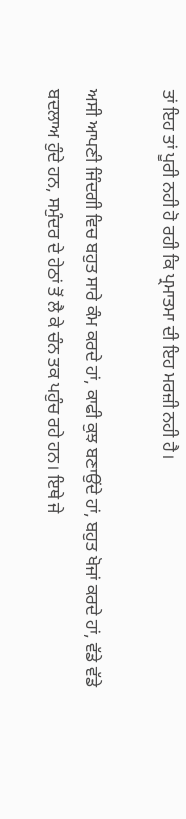ਤਾਂ ਇਹ ਤਾਂ ਪੂਰੀ ਨਹੀ ਹੋ ਰਹੀ ਕਿ ਪ੍ਰਮਾਤਮਾ ਦੀ ਇਹ ਮਰਜ਼ੀ ਨਹੀ ਹੈ।

ਅਸੀ ਆਪਣੀ ਜਿੰਦਗੀ ਵਿਚ ਬਹੁਤ ਸਾਰੇ ਕੰਮ ਕਰਦੇ ਹਾਂ, ਕਾਫੀ ਕੁਝ ਬਣਾਉਂਦੇ ਹਾਂ, ਬਹੁਤ ਖੋਜਾਂ ਕਰਦੇ ਹਾਂ, ਵੱਡੇ ਵੱਡੇ ਬਦਲਾਅ ਹੁੰਦੇ ਹਨ, ਸਮੁੰਦਰ ਦੇ ਹੇਠਾਂ ਤੋਂ ਲੈ ਕੇ ਚੰਨ ਤਕ ਪਹੁੰਚ ਰਹੇ ਹਨ। ਇਥੇ ਜੇ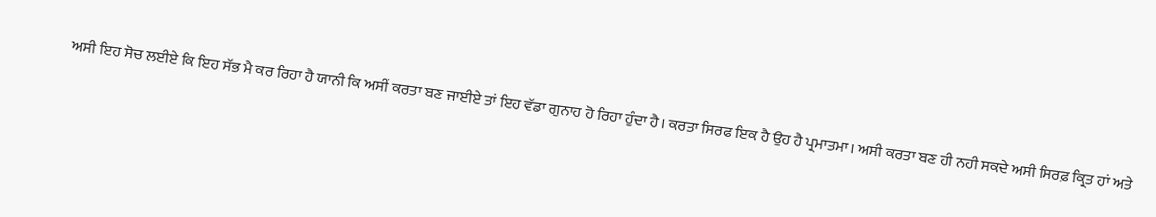ਅਸੀ ਇਹ ਸੋਚ ਲਈਏ ਕਿ ਇਹ ਸੱਭ ਮੈ ਕਰ ਰਿਹਾ ਹੈ ਯਾਨੀ ਕਿ ਅਸੀਂ ਕਰਤਾ ਬਣ ਜਾਈਏ ਤਾਂ ਇਹ ਵੱਡਾ ਗੁਨਾਹ ਹੋ ਰਿਹਾ ਹੁੰਦਾ ਹੈ। ਕਰਤਾ ਸਿਰਫ ਇਕ ਹੈ ਉਹ ਹੈ ਪ੍ਰਮਾਤਮਾ। ਅਸੀ ਕਰਤਾ ਬਣ ਹੀ ਨਹੀ ਸਕਦੇ ਅਸੀ ਸਿਰਫ਼ ਕ੍ਰਿਤ ਹਾਂ ਅਤੇ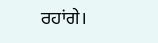ਰਹਾਂਗੇ।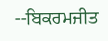--ਬਿਕਰਮਜੀਤ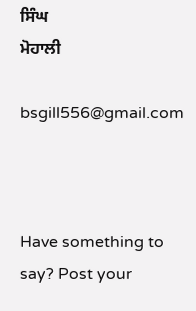ਸਿੰਘ
ਮੋਹਾਲੀ

bsgill556@gmail.com



Have something to say? Post your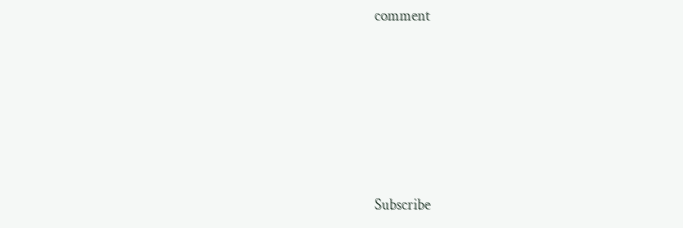comment






Subscribe